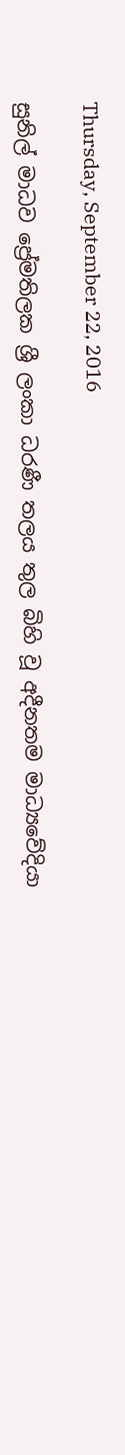Thursday, September 22, 2016

සුනිල් මාධව ප්‍රේමතිලක ශ්‍රී ලංකා ධරණී තලය තුල බිහි වූ අදීනතම මාධ්‍යවේදියා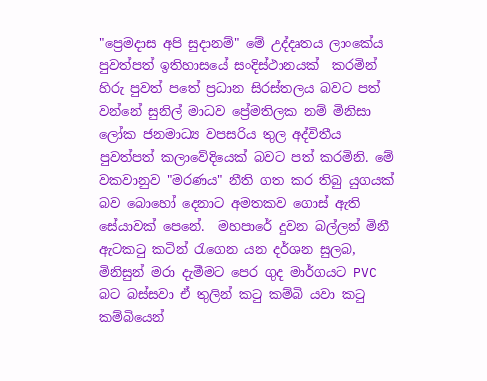"ප්‍රෙමදාස අපි සුදානම්" මේ උද්දෘතය ලාංකේය පුවත්පත් ඉතිහාසයේ සංදිස්ථානයක්  කරමින් හිරු පුවත් පතේ ප්‍රධාන සිරස්තලය බවට පත් වන්නේ සුනිල් මාධව ප්‍රේමතිලක නම් මිනිසා  ලෝක ජනමාධ්‍ය වපසරිය තුල අද්විතීය පුවත්පත් කලාවේදියෙක් බවට පත් කරමිනි. මේ වකවානුව "මරණය" නීති ගත කර තිබු යුගයක් බව බොහෝ දෙනාට අමතකව ගොස් ඇති සේයාවක් පෙනේ.  මහපාරේ දුවන බල්ලන් මිනී ඇටකටු කටින් රැගෙන යන දර්ශන සුලබ, මිනිසුන් මරා දැමීමට පෙර ගුද මාර්ගයට PVC බට බස්සවා ඒ තුලින් කටු කම්බි යවා කටු කම්බියෙන්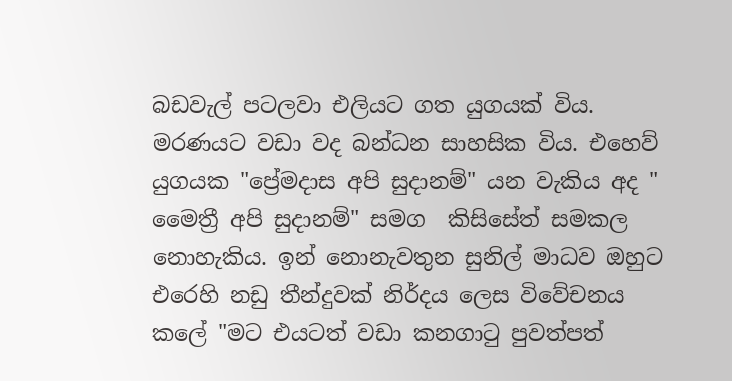බඩවැල් පටලවා එලියට ගත යුගයක් විය. මරණයට වඩා වද බන්ධන සාහසික විය. එහෙව් යුගයක "ප්‍රේමදාස අපි සුදානම්" යන වැකිය අද " මෛත්‍රී අපි සුදානම්" සමග  කිසිසේත් සමකල නොහැකිය. ඉන් නොනැවතුන සුනිල් මාධව ඔහුට එරෙහි නඩු තීන්දුවක් නිර්දය ලෙස විවේචනය කලේ "මට එයටත් වඩා කනගාටු පුවත්පත්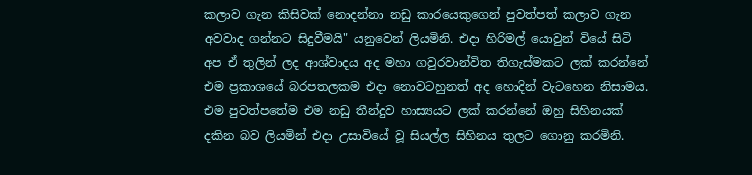කලාව ගැන කිසිවක් නොදන්නා නඩු කාරයෙකුගෙන් පුවත්පත් කලාව ගැන අවවාද ගන්නට සිදුවීමයි" යනුවෙන් ලියමිනි. එදා හිරිමල් යොවුන් වියේ සිටි අප ඒ තුලින් ලද ආශ්වාදය අද මහා ගවුරවාන්විත තිගැස්මකට ලක් කරන්නේ එම ප්‍රකාශයේ බරපතලකම එදා නොවටහුනත් අද හොදින් වැටහෙන නිසාමය. එම පුවත්පතේම එම නඩු තීන්දුව හාස්‍යයට ලක් කරන්නේ ඔහු සිහිනයක් දකින බව ලියමින් එදා උසාවියේ වූ සියල්ල සිහිනය තුලට ගොනු කරමිනි.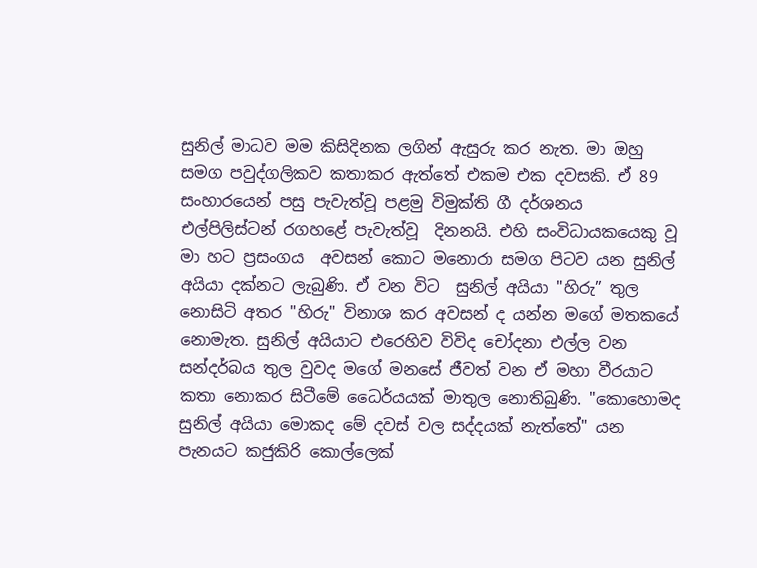සුනිල් මාධව මම කිසිදිනක ලගින් ඇසුරු කර නැත. මා ඔහු සමග පවුද්ගලිකව කතාකර ඇත්තේ එකම එක දවසකි. ඒ 89 සංහාරයෙන් පසු පැවැත්වූ පළමු විමුක්ති ගී දර්ශනය එල්පිලිස්ටන් රගහළේ පැවැත්වූ  දිනනයි. එහි සංවිධායකයෙකු වූ මා හට ප්‍රසංගය  අවසන් කොට මනොරා සමග පිටව යන සුනිල් අයියා දක්නට ලැබුණි. ඒ වන විට  සුනිල් අයියා "හිරු” තුල නොසිටි අතර "හිරු" විනාශ කර අවසන් ද යන්න මගේ මතකයේ නොමැත. සුනිල් අයියාට එරෙහිව විවිද චෝදනා එල්ල වන සන්දර්බය තුල වුවද මගේ මනසේ ජීවත් වන ඒ මහා වීරයාට කතා නොකර සිටීමේ ධෛර්යයක් මාතුල නොතිබුණි. "කොහොමද සුනිල් අයියා මොකද මේ දවස් වල සද්දයක් නැත්තේ" යන පැනයට කජුකිරි කොල්ලෙක්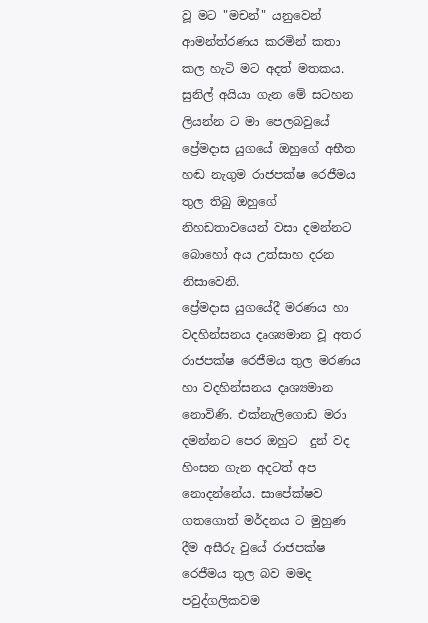වූ මට "මචන්" යනුවෙන් ආමන්ත්රණය කරමින් කතා කල හැටි මට අදත් මතකය.
සුනිල් අයියා ගැන මේ සටහන ලියන්න ට මා පෙලබවුයේ ප්‍රේමදාස යුගයේ ඔහුගේ අභීත හඬ නැගුම රාජපක්ෂ රෙජීමය තුල තිබු ඔහුගේ නිහඩතාවයෙන් වසා දමන්නට බොහෝ අය උත්සාහ දරන නිසාවෙනි.
ප්‍රේමදාස යුගයේදී මරණය හා වදහින්සනය දෘශ්‍යමාන වූ අතර රාජපක්ෂ රෙජීමය තුල මරණය හා වදහින්සනය දෘශ්‍යමාන  නොවිණි. එක්නැලිගොඩ මරා දමන්නට පෙර ඔහුට  දුන් වද හිංසන ගැන අදටත් අප  නොදන්නේය. සාපේක්ෂව ගතගොත් මර්දනය ට මුහුණ දීම අසීරු වුයේ රාජපක්ෂ රෙජීමය තුල බව මමද පවුද්ගලිකවම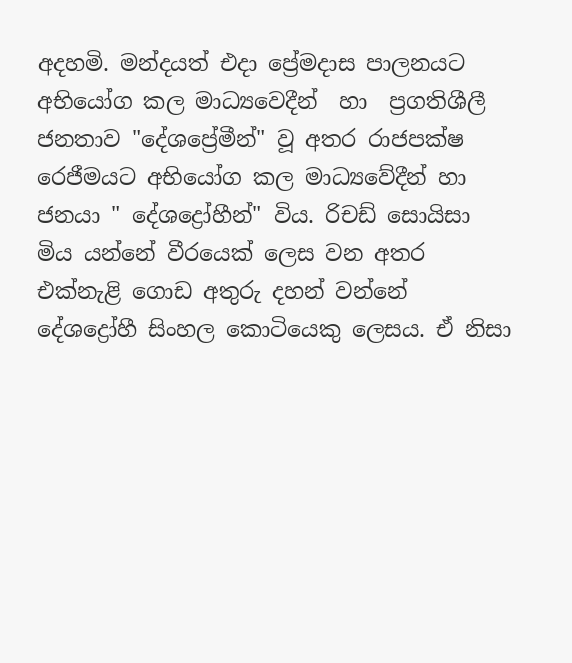අදහමි. මන්දයත් එදා ප්‍රේමදාස පාලනයට අභියෝග කල මාධ්‍යවෙදීන්  හා  ප්‍රගතිශීලී ජනතාව "දේශප්‍රේමීන්" වූ අතර රාජපක්ෂ රෙජීමයට අභියෝග කල මාධ්‍යවේදීන් හා ජනයා " දේශද්‍රෝහීන්" විය. රිචඩ් සොයිසා මිය යන්නේ වීරයෙක් ලෙස වන අතර  එක්නැළි ගොඩ අතුරු දහන් වන්නේ දේශද්‍රෝහී සිංහල කොටියෙකු ලෙසය. ඒ නිසා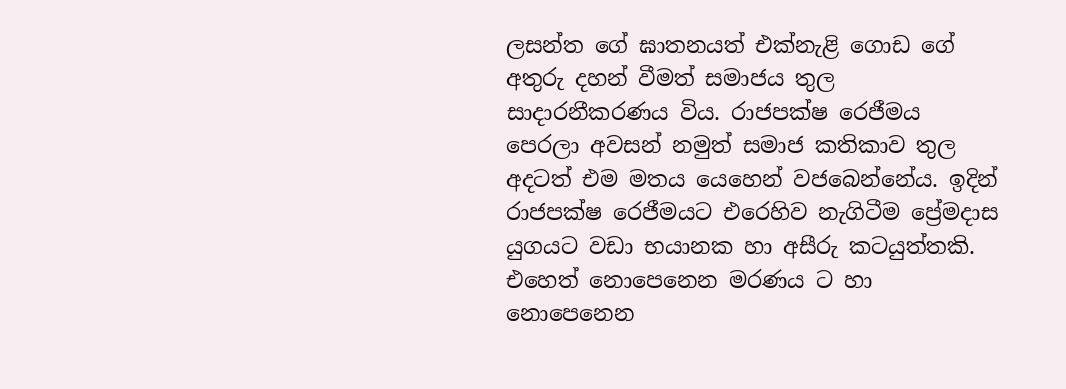ලසන්ත ගේ ඝාතනයත් එක්නැළි ගොඩ ගේ අතුරු දහන් වීමත් සමාජය තුල සාදාරනීකරණය විය. රාජපක්ෂ රෙජීමය පෙරලා අවසන් නමුත් සමාජ කතිකාව තුල අදටත් එම මතය යෙහෙන් වජබෙන්නේය. ඉදින් රාජපක්ෂ රෙජීමයට එරෙහිව නැගිටීම ප්‍රේමදාස යුගයට වඩා භයානක හා අසීරු කටයුත්තකි.
එහෙත් නොපෙනෙන මරණය ට හා නොපෙනෙන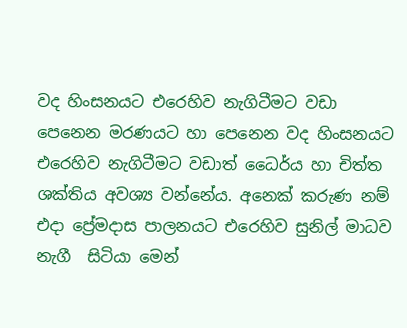වද හිංසනයට එරෙහිව නැගිටීමට වඩා  පෙනෙන මරණයට හා පෙනෙන වද හිංසනයට එරෙහිව නැගිටීමට වඩාත් ධෛර්ය හා චිත්ත ශක්තිය අවශ්‍ය වන්නේය. අනෙක් කරුණ නම් එදා ප්‍රේමදාස පාලනයට එරෙහිව සුනිල් මාධව නැගී  සිටියා මෙන්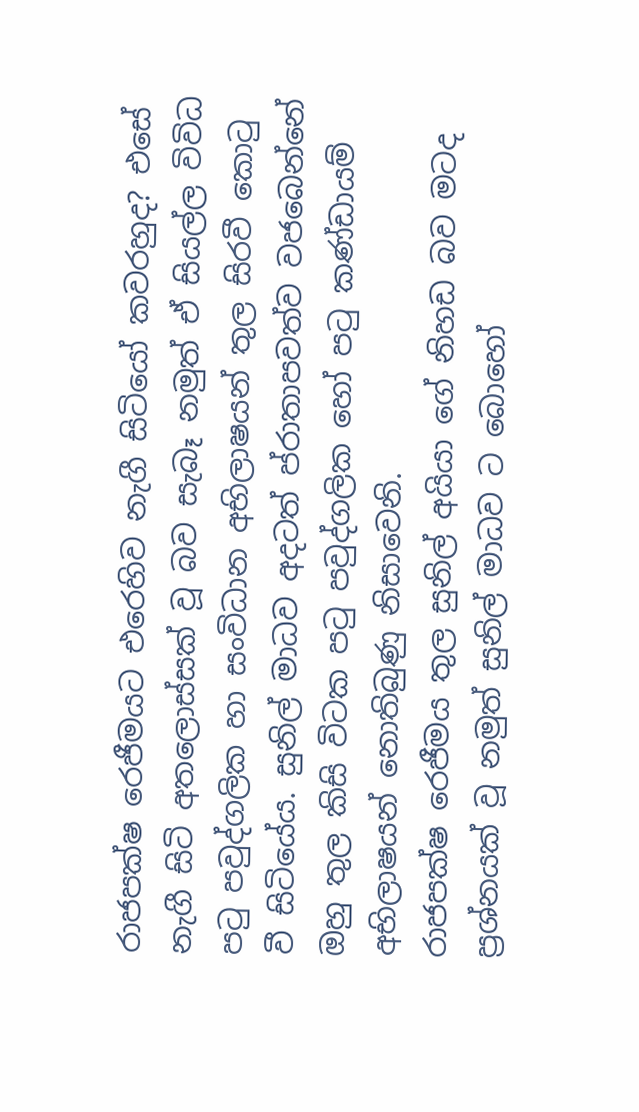රාජපක්ෂ රෙජීමයට එරෙහිව නැගී සිටියෝ කවරහුද? එසේ නැගී සිටි අතලොස්සක් වූ බව සැබෑ නමුත් ඒ සියල්ල විවිධ පටු පවුද්ගලික හා සංවිධාන අභිලාෂයන් තුල සිරවී කොටු වී සිටියේය. සුනිල් මාධව අදටත් ප්රාතාපවත්ව වජබෙන්නේ ඔහු තුල කිසි විටක පටු පවුද්ගලික හෝ පටු කණ්ඩායම් අභිලාෂයන් නොතිබුණු නිසාවෙනි.
රාජපක්ෂ රෙජීමය තුල සුනිල් අයියා ගේ නිහඩ බව මටද ප්‍රශ්නයක් වූ නමුත් සුනිල් මාධව ට බොහෝ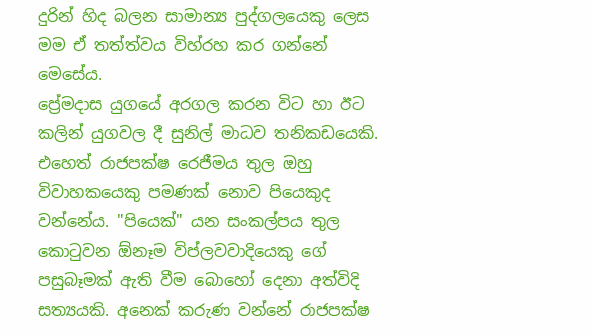දුරින් හිද බලන සාමාන්‍ය පුද්ගලයෙකු ලෙස මම ඒ තත්ත්වය විහ්රහ කර ගන්නේ මෙසේය.
ප්‍රේමදාස යුගයේ අරගල කරන විට හා ඊට කලින් යුගවල දී සුනිල් මාධව තනිකඩයෙකි. එහෙත් රාජපක්ෂ රෙජීමය තුල ඔහු විවාහකයෙකු පමණක් නොව පියෙකුද වන්නේය. "පියෙක්" යන සංකල්පය තුල කොටුවන ඕනෑම විප්ලවවාදියෙකු ගේ පසුබෑමක් ඇති වීම බොහෝ දෙනා අත්විදි සත්‍යයකි. අනෙක් කරුණ වන්නේ රාජපක්ෂ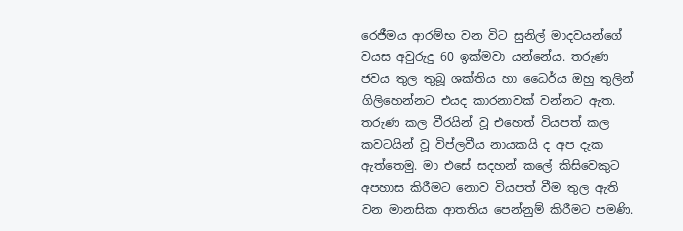රෙජීමය ආරම්භ වන විට සුනිල් මාදවයන්ගේ වයස අවුරුදු 60 ඉක්මවා යන්නේය. තරුණ ජවය තුල තුබූ ශක්තිය හා ධෛර්ය ඔහු තුලින් ගිලිහෙන්නට එයද කාරනාවක් වන්නට ඇත. තරුණ කල වීරයින් වූ එහෙත් වියපත් කල කවටයින් වූ විප්ලවීය නායකයි ද අප දැක ඇත්තෙමු. මා එසේ සදහන් කලේ කිසිවෙකුට අපහාස කිරීමට නොව වියපත් වීම තුල ඇති වන මානසික ආතතිය පෙන්නුම් කිරීමට පමණි.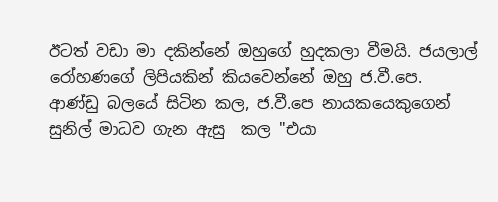ඊටත් වඩා මා දකින්නේ ඔහුගේ හුදකලා වීමයි. ජයලාල් රෝහණගේ ලිපියකින් කියවෙන්නේ ඔහු ජ.වී.පෙ. ආණ්ඩු බලයේ සිටින කල, ජ.වී.පෙ නායකයෙකුගෙන් සුනිල් මාධව ගැන ඇසු  කල "එයා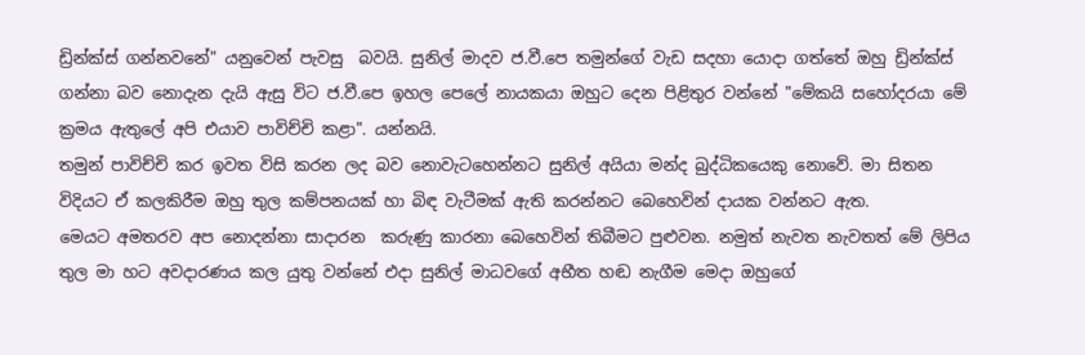ඩ්‍රින්ක්ස් ගන්නවනේ" යනුවෙන් පැවසු  බවයි. සුනිල් මාදව ජ.වී.පෙ තමුන්ගේ වැඩ සදහා යොදා ගත්තේ ඔහු ඩ්‍රින්ක්ස් ගන්නා බව නොදැන දැයි ඇසු විට ජ.වී.පෙ ඉහල පෙලේ නායකයා ඔහුට දෙන පිළිතුර වන්නේ "මේකයි සහෝදරයා මේ ක්‍රමය ඇතුලේ අපි එයාව පාවිච්චි කළා". යන්නයි.
තමුන් පාවිච්චි කර ඉවත විසි කරන ලද බව නොවැටහෙන්නට සුනිල් අයියා මන්ද බුද්ධිකයෙකු නොවේ. මා සිතන විදියට ඒ කලකිරීම ඔහු තුල කම්පනයක් හා බිඳ වැටීමක් ඇති කරන්නට බෙහෙවින් දායක වන්නට ඇත.
මෙයට අමතරව අප නොදන්නා සාදාරන  කරුණු කාරනා බෙහෙවින් තිබීමට පුළුවන. නමුත් නැවත නැවතත් මේ ලිපිය තුල මා හට අවදාරණය කල යුතු වන්නේ එදා සුනිල් මාධවගේ අභීත හඬ නැගීම මෙදා ඔහුගේ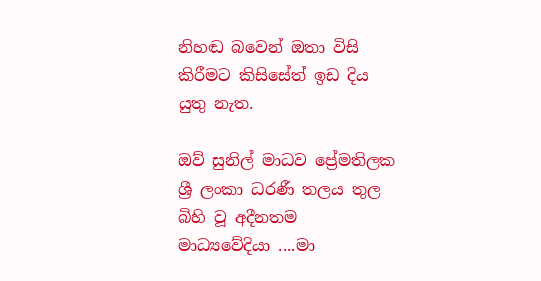නිහඬ බවෙන් ඔතා විසි කිරීමට කිසිසේත් ඉඩ දිය යුතු නැත.

ඔව් සුනිල් මාධව ප්‍රේමතිලක ශ්‍රී ලංකා ධරණී තලය තුල බිහි වූ අදීනතම මාධ්‍යවේදියා ....මා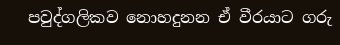පවුද්ගලිකව නොහදුනන ඒ වීරයාට ගරු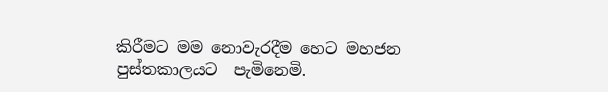කිරීමට මම නොවැරදීම හෙට මහජන පුස්තකාලයට  පැමිනෙමි.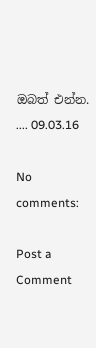ඔබත් එන්න. .... 09.03.16

No comments:

Post a Comment